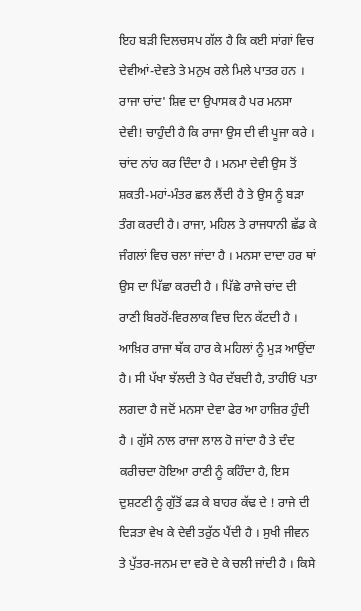ਇਹ ਬੜੀ ਦਿਲਚਸਪ ਗੱਲ ਹੈ ਕਿ ਕਈ ਸਾਂਗਾਂ ਵਿਚ ਦੇਵੀਆਂ-ਦੇਵਤੇ ਤੇ ਮਨੁਖ ਰਲੇ ਮਿਲੇ ਪਾਤਰ ਹਨ । ਰਾਜਾ ਚਾਂਦ' ਸ਼ਿਵ ਦਾ ਉਪਾਸਕ ਹੈ ਪਰ ਮਨਸਾ ਦੇਵੀ! ਚਾਹੁੰਦੀ ਹੈ ਕਿ ਰਾਜਾ ਉਸ ਦੀ ਵੀ ਪੂਜਾ ਕਰੇ । ਚਾਂਦ ਨਾਂਹ ਕਰ ਦਿੰਦਾ ਹੈ । ਮਨਮਾ ਦੇਵੀ ਉਸ ਤੋਂ ਸ਼ਕਤੀ-ਮਹਾਂ-ਮੰਤਰ ਛਲ ਲੈਂਦੀ ਹੈ ਤੇ ਉਸ ਨੂੰ ਬੜਾ ਤੰਗ ਕਰਦੀ ਹੈ। ਰਾਜਾ, ਮਹਿਲ ਤੇ ਰਾਜਧਾਨੀ ਛੱਡ ਕੇ ਜੰਗਲਾਂ ਵਿਚ ਚਲਾ ਜਾਂਦਾ ਹੈ । ਮਨਸਾ ਦਾਦਾ ਹਰ ਥਾਂ ਉਸ ਦਾ ਪਿੱਛਾ ਕਰਦੀ ਹੈ । ਪਿੱਛੇ ਰਾਜੇ ਚਾਂਦ ਦੀ ਰਾਣੀ ਬਿਰਹੋਂ-ਵਿਰਲਾਕ ਵਿਚ ਦਿਨ ਕੱਟਦੀ ਹੈ । ਆਖ਼ਿਰ ਰਾਜਾ ਥੱਕ ਹਾਰ ਕੇ ਮਹਿਲਾਂ ਨੂੰ ਮੁੜ ਆਉਂਦਾ ਹੈ। ਸੀ ਪੱਖਾ ਝੱਲਦੀ ਤੇ ਪੈਰ ਦੱਬਦੀ ਹੈ, ਤਾਹੀਓਂ ਪਤਾ ਲਗਦਾ ਹੈ ਜਦੋਂ ਮਨਸਾ ਦੇਵਾ ਫੇਰ ਆ ਹਾਜ਼ਿਰ ਹੁੰਦੀ ਹੈ । ਗੁੱਸੇ ਨਾਲ ਰਾਜਾ ਲਾਲ ਹੋ ਜਾਂਦਾ ਹੈ ਤੇ ਦੰਦ ਕਰੀਚਦਾ ਹੋਇਆ ਰਾਣੀ ਨੂੰ ਕਹਿੰਦਾ ਹੈ, ਇਸ ਦੁਸ਼ਟਣੀ ਨੂੰ ਗੁੱਤੋਂ ਫੜ ਕੇ ਬਾਹਰ ਕੱਢ ਦੇ ! ਰਾਜੇ ਦੀ ਦਿੜਤਾ ਵੇਖ ਕੇ ਦੇਵੀ ਤਰੁੱਠ ਪੈਂਦੀ ਹੈ । ਸੁਖੀ ਜੀਵਨ ਤੇ ਪੁੱਤਰ-ਜਨਮ ਦਾ ਵਰੋ ਦੇ ਕੇ ਚਲੀ ਜਾਂਦੀ ਹੈ । ਕਿਸੇ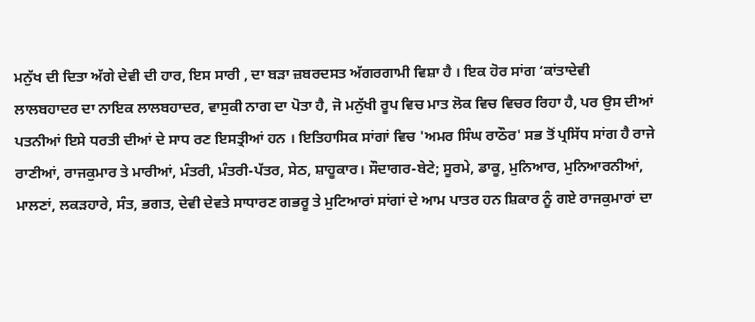ਮਨੁੱਖ ਦੀ ਦਿਤਾ ਅੱਗੇ ਦੇਵੀ ਦੀ ਹਾਰ, ਇਸ ਸਾਰੀ , ਦਾ ਬੜਾ ਜ਼ਬਰਦਸਤ ਅੱਗਰਗਾਮੀ ਵਿਸ਼ਾ ਹੈ । ਇਕ ਹੋਰ ਸਾਂਗ ‘ਕਾਂਤਾਦੇਵੀ ਲਾਲਬਹਾਦਰ ਦਾ ਨਾਇਕ ਲਾਲਬਹਾਦਰ, ਵਾਸੁਕੀ ਨਾਗ ਦਾ ਪੋਤਾ ਹੈ, ਜੋ ਮਨੁੱਖੀ ਰੂਪ ਵਿਚ ਮਾਤ ਲੋਕ ਵਿਚ ਵਿਚਰ ਰਿਹਾ ਹੈ, ਪਰ ਉਸ ਦੀਆਂ ਪਤਨੀਆਂ ਇਸੇ ਧਰਤੀ ਦੀਆਂ ਦੇ ਸਾਧ ਰਣ ਇਸਤ੍ਰੀਆਂ ਹਨ । ਇਤਿਹਾਸਿਕ ਸਾਂਗਾਂ ਵਿਚ 'ਅਮਰ ਸਿੰਘ ਰਾਠੌਰ' ਸਭ ਤੋਂ ਪ੍ਰਸਿੱਧ ਸਾਂਗ ਹੈ ਰਾਜੇ ਰਾਣੀਆਂ, ਰਾਜਕੁਮਾਰ ਤੇ ਮਾਰੀਆਂ, ਮੰਤਰੀ, ਮੰਤਰੀ-ਪੱਤਰ, ਸੇਠ, ਸ਼ਾਹੂਕਾਰ। ਸੌਦਾਗਰ-ਬੇਟੇ; ਸੂਰਮੇ, ਡਾਕੂ, ਮੁਨਿਆਰ, ਮੁਨਿਆਰਨੀਆਂ, ਮਾਲਣਾਂ, ਲਕੜਹਾਰੇ, ਸੰਤ, ਭਗਤ, ਦੇਵੀ ਦੇਵਤੇ ਸਾਧਾਰਣ ਗਭਰੂ ਤੇ ਮੁਟਿਆਰਾਂ ਸਾਂਗਾਂ ਦੇ ਆਮ ਪਾਤਰ ਹਨ ਸ਼ਿਕਾਰ ਨੂੰ ਗਏ ਰਾਜਕੁਮਾਰਾਂ ਦਾ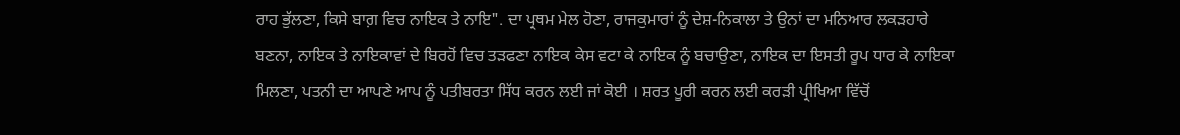ਰਾਹ ਭੁੱਲਣਾ, ਕਿਸੇ ਬਾਗ਼ ਵਿਚ ਨਾਇਕ ਤੇ ਨਾਇ". ਦਾ ਪ੍ਰਥਮ ਮੇਲ ਹੋਣਾ, ਰਾਜਕੁਮਾਰਾਂ ਨੂੰ ਦੇਸ਼-ਨਿਕਾਲਾ ਤੇ ਉਨਾਂ ਦਾ ਮਨਿਆਰ ਲਕੜਹਾਰੇ ਬਣਨਾ, ਨਾਇਕ ਤੇ ਨਾਇਕਾਵਾਂ ਦੇ ਬਿਰਹੋਂ ਵਿਚ ਤੜਫਣਾ ਨਾਇਕ ਕੇਸ ਵਟਾ ਕੇ ਨਾਇਕ ਨੂੰ ਬਚਾਉਣਾ, ਨਾਇਕ ਦਾ ਇਸਤੀ ਰੂਪ ਧਾਰ ਕੇ ਨਾਇਕਾ ਮਿਲਣਾ, ਪਤਨੀ ਦਾ ਆਪਣੇ ਆਪ ਨੂੰ ਪਤੀਬਰਤਾ ਸਿੱਧ ਕਰਨ ਲਈ ਜਾਂ ਕੋਈ । ਸ਼ਰਤ ਪੂਰੀ ਕਰਨ ਲਈ ਕਰੜੀ ਪ੍ਰੀਖਿਆ ਵਿੱਚੋਂ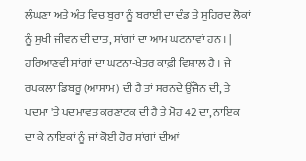ਲੰਘਣਾ ਅਤੇ ਅੰਤ ਵਿਚ ਬੁਰਾ ਨੂੰ ਬਰਾਈ ਦਾ ਦੰਡ ਤੇ ਸੁਹਿਰਦ ਲੋਕਾਂ ਨੂੰ ਸੁਖੀ ਜੀਵਨ ਦੀ ਦਾਤ, ਸਾਂਗਾਂ ਦਾ ਆਮ ਘਟਨਾਵਾਂ ਹਨ । | ਹਰਿਆਣਵੀ ਸਾਂਗਾਂ ਦਾ ਘਟਨਾ-ਖੇਤਰ ਕਾਫ਼ੀ ਵਿਸ਼ਾਲ ਹੈ । ਜੇ ਰਪਕਲਾ ਡਿਬਰੂ (ਆਸਾਮ) ਦੀ ਹੈ ਤਾਂ ਸਰਨਦੇ ਉੱਜੈਨ ਦੀ, ਤੇ ਪਦਮਾ 'ਤੇ ਪਦਮਾਵਤ ਕਰਣਾਟਕ ਦੀ ਹੈ ਤੇ ਮੋਹ 42 ਦਾ, ਨਾਇਕ ਦਾ ਕੇ ਨਾਇਕਾਂ ਨੂੰ ਜਾਂ ਕੋਈ ਹੋਰ ਸਾਂਗਾਂ ਦੀਆਂ